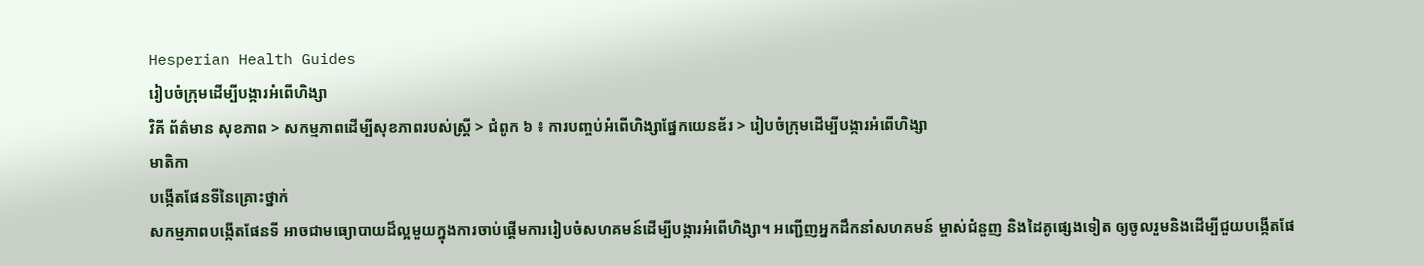Hesperian Health Guides
រៀបចំក្រុមដើម្បីបង្ការអំពើហិង្សា
វិគី ព័ត៌មាន សុខភាព > សកម្មភាពដើម្បីសុខភាពរបស់ស្ត្រី > ជំពូក ៦ ៖ ការបញ្ចប់អំពើហិង្សាផ្នែកយេនឌ័រ > រៀបចំក្រុមដើម្បីបង្ការអំពើហិង្សា
មាតិកា
បង្កើតផែនទីនៃគ្រោះថ្នាក់
សកម្មភាពបង្កើតផែនទី អាចជាមធ្យោបាយដ៏ល្អមួយក្នុងការចាប់ផ្តើមការរៀបចំសហគមន៍ដើម្បីបង្ការអំពើហិង្សា។ អញ្ជើញអ្នកដឹកនាំសហគមន៍ ម្ចាស់ជំនួញ និងដៃគូផ្សេងទៀត ឲ្យចូលរួមនិងដើម្បីជួយបង្កើតផែ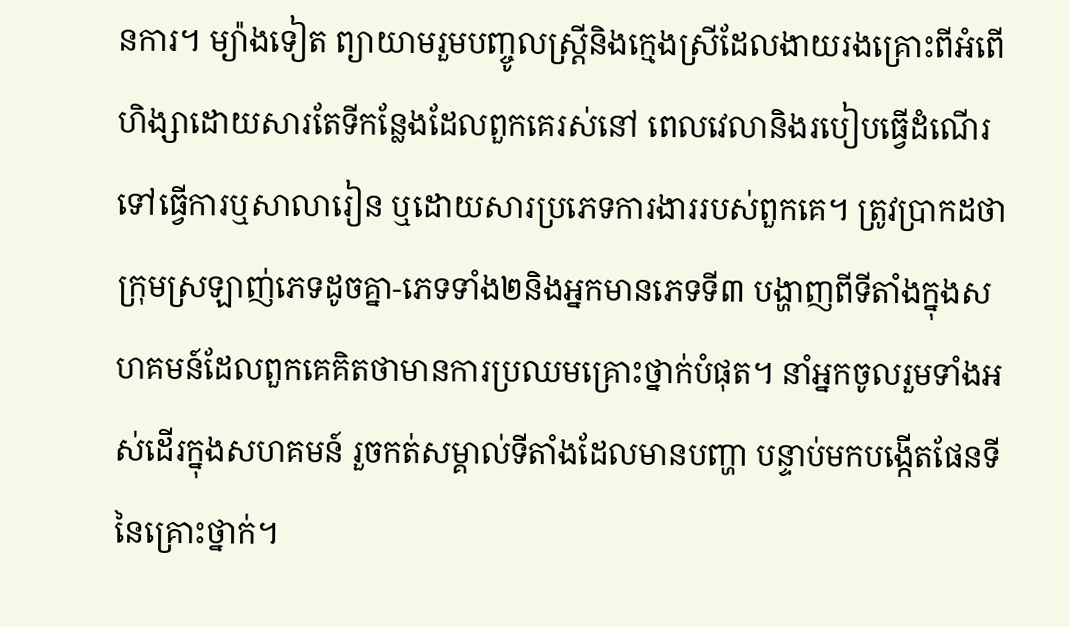នការ។ ម្យ៉ាងទៀត ព្យាយាមរួមបញ្ចូលស្ត្រីនិងក្មេងស្រីដែលងាយរងគ្រោះពីអំពើហិង្សាដោយសារតែទីកន្លែងដែលពួកគេរស់នៅ ពេលវេលានិងរបៀបធ្វើដំណើរទៅធ្វើការឬសាលារៀន ឬដោយសារប្រភេទការងាររបស់ពួកគេ។ ត្រូវប្រាកដថាក្រុមស្រឡាញ់ភេទដូចគ្នា-ភេទទាំង២និងអ្នកមានភេទទី៣ បង្ហាញពីទីតាំងក្នុងសហគមន៍ដែលពួកគេគិតថាមានការប្រឈមគ្រោះថ្នាក់បំផុត។ នាំអ្នកចូលរួមទាំងអស់ដើរក្នុងសហគមន៍ រួចកត់សម្គាល់ទីតាំងដែលមានបញ្ហា បន្ទាប់មកបង្កើតផែនទីនៃគ្រោះថ្នាក់។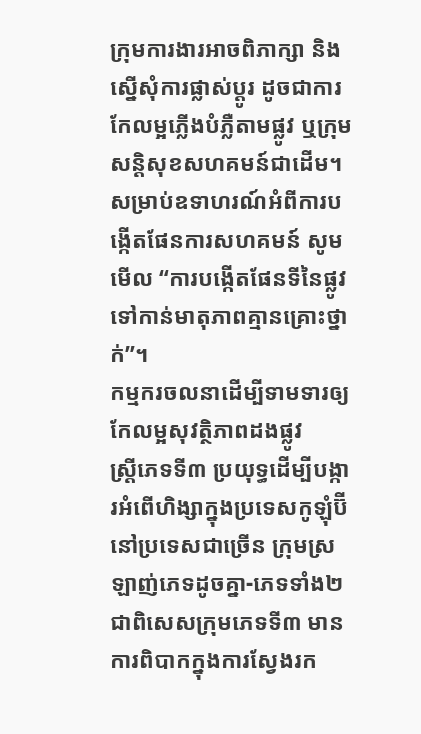ក្រុមការងារអាចពិភាក្សា និងស្នើសុំការផ្លាស់ប្តូរ ដូចជាការកែលម្អភ្លើងបំភ្លឺតាមផ្លូវ ឬក្រុមសន្តិសុខសហគមន៍ជាដើម។ សម្រាប់ឧទាហរណ៍អំពីការបង្កើតផែនការសហគមន៍ សូមមើល “ការបង្កើតផែនទីនៃផ្លូវទៅកាន់មាតុភាពគ្មានគ្រោះថ្នាក់”។
កម្មករចលនាដើម្បីទាមទារឲ្យកែលម្អសុវត្ថិភាពដងផ្លូវ
ស្ត្រីភេទទី៣ ប្រយុទ្ធដើម្បីបង្ការអំពើហិង្សាក្នុងប្រទេសកូឡុំប៊ី
នៅប្រទេសជាច្រើន ក្រុមស្រឡាញ់ភេទដូចគ្នា-ភេទទាំង២ ជាពិសេសក្រុមភេទទី៣ មានការពិបាកក្នុងការស្វែងរក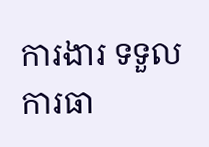ការងារ ទទួលការធា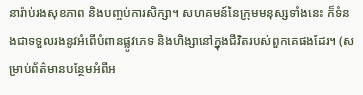នារ៉ាប់រងសុខភាព និងបញ្ចប់ការសិក្សា។ សហគមន៍នៃក្រុមមនុស្សទាំងនេះ ក៏ទំនងជាទទួលរងនូវអំពើបំពានផ្លូវភេទ និងហិង្សានៅក្នុងជីវិតរបស់ពួកគេផងដែរ។ (សម្រាប់ព័ត៌មានបន្ថែមអំពីអ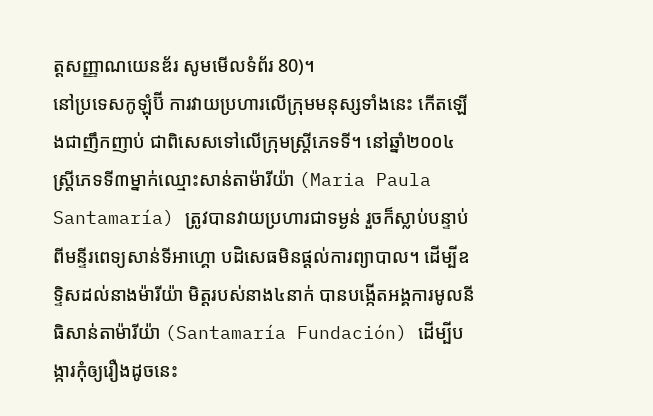ត្តសញ្ញាណយេនឌ័រ សូមមើលទំព័រ 80)។
នៅប្រទេសកូឡុំប៊ី ការវាយប្រហារលើក្រុមមនុស្សទាំងនេះ កើតឡើងជាញឹកញាប់ ជាពិសេសទៅលើក្រុមស្ត្រីភេទទី។ នៅឆ្នាំ២០០៤ ស្ត្រីភេទទី៣ម្នាក់ឈ្មោះសាន់តាម៉ារីយ៉ា (Maria Paula Santamaría) ត្រូវបានវាយប្រហារជាទម្ងន់ រួចក៏ស្លាប់បន្ទាប់ពីមន្ទីរពេទ្យសាន់ទីអាហ្គោ បដិសេធមិនផ្តល់ការព្យាបាល។ ដើម្បីឧទ្ទិសដល់នាងម៉ារីយ៉ា មិត្តរបស់នាង៤នាក់ បានបង្កើតអង្គការមូលនីធិសាន់តាម៉ារីយ៉ា (Santamaría Fundación) ដើម្បីបង្ការកុំឲ្យរឿងដូចនេះ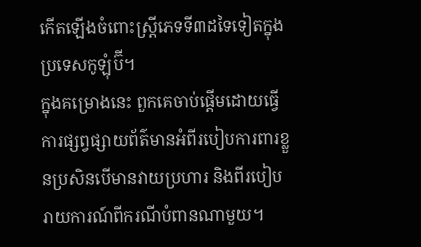កើតឡើងចំពោះស្ត្រីភេទទី៣ដទៃទៀតក្នុងប្រទេសកូឡុំប៊ី។
ក្នុងគម្រោងនេះ ពួកគេចាប់ផ្តើមដោយធ្វើការផ្សព្វផ្សាយព័ត៌មានអំពីរបៀបការពារខ្លួនប្រសិនបើមានវាយប្រហារ និងពីរបៀបរាយការណ៍ពីករណីបំពានណាមួយ។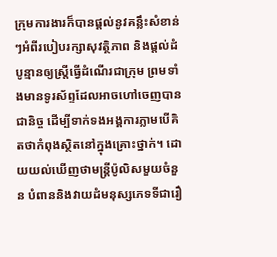ក្រុមការងារក៏បានផ្តល់នូវគន្លឹះសំខាន់ៗអំពីរបៀបរក្សាសុវត្ថិភាព និងផ្តល់ដំបូន្មានឲ្យស្ត្រីធ្វើដំណើរជាក្រុម ព្រមទាំងមានទូរស័ព្ទដែលអាចហៅចេញបានជានិច្ច ដើម្បីទាក់ទងអង្គការភ្លាមបើគិតថាកំពុងស្ថិតនៅក្នុងគ្រោះថ្នាក់។ ដោយយល់ឃើញថាមន្ត្រីប៉ូលិសមួយចំនួន បំពាននិងវាយដំមនុស្សភេទទីជារឿ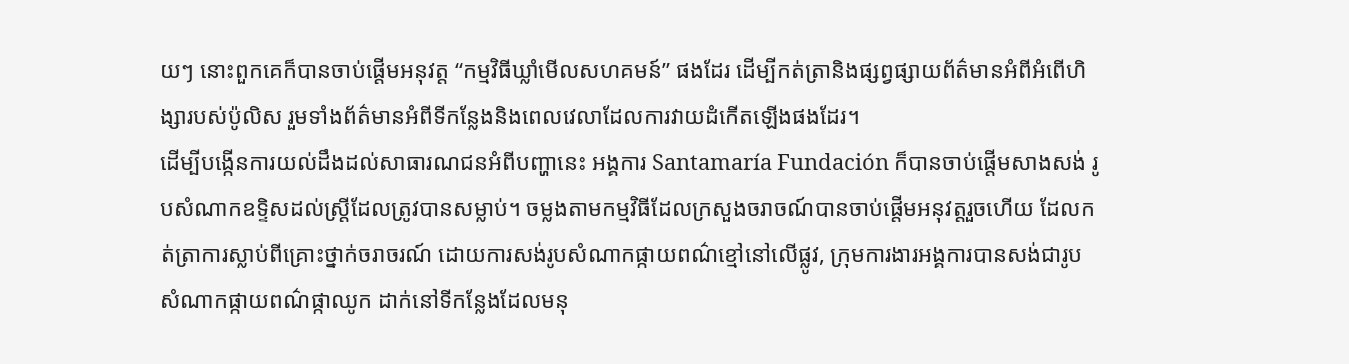យៗ នោះពួកគេក៏បានចាប់ផ្តើមអនុវត្ត “កម្មវិធីឃ្លាំមើលសហគមន៍” ផងដែរ ដើម្បីកត់ត្រានិងផ្សព្វផ្សាយព័ត៌មានអំពីអំពើហិង្សារបស់ប៉ូលិស រួមទាំងព័ត៌មានអំពីទីកន្លែងនិងពេលវេលាដែលការវាយដំកើតឡើងផងដែរ។
ដើម្បីបង្កើនការយល់ដឹងដល់សាធារណជនអំពីបញ្ហានេះ អង្គការ Santamaría Fundación ក៏បានចាប់ផ្តើមសាងសង់ រូបសំណាកឧទ្ទិសដល់ស្ត្រីដែលត្រូវបានសម្លាប់។ ចម្លងតាមកម្មវិធីដែលក្រសួងចរាចណ៍បានចាប់ផ្តើមអនុវត្តរួចហើយ ដែលកត់ត្រាការស្លាប់ពីគ្រោះថ្នាក់ចរាចរណ៍ ដោយការសង់រូបសំណាកផ្កាយពណ៌ខ្មៅនៅលើផ្លូវ, ក្រុមការងារអង្គការបានសង់ជារូបសំណាកផ្កាយពណ៌ផ្កាឈូក ដាក់នៅទីកន្លែងដែលមនុ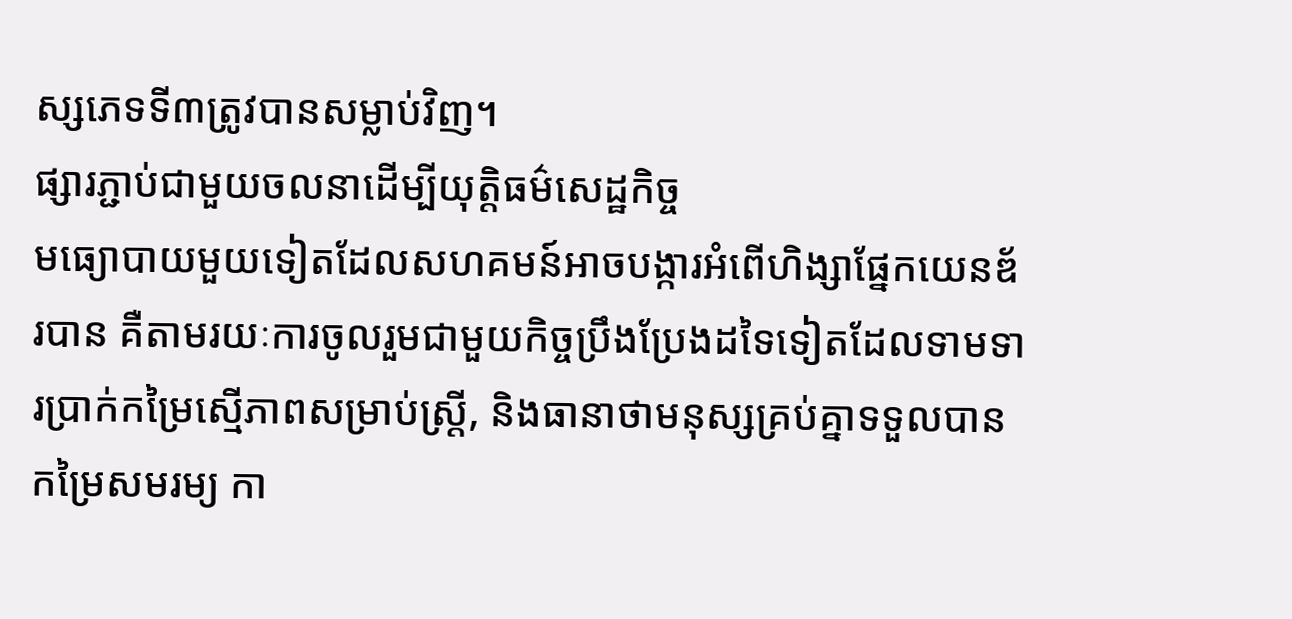ស្សភេទទី៣ត្រូវបានសម្លាប់វិញ។
ផ្សារភ្ជាប់ជាមួយចលនាដើម្បីយុត្តិធម៌សេដ្ឋកិច្ច
មធ្យោបាយមួយទៀតដែលសហគមន៍អាចបង្ការអំពើហិង្សាផ្នែកយេនឌ័របាន គឺតាមរយៈការចូលរួមជាមួយកិច្ចប្រឹងប្រែងដទៃទៀតដែលទាមទារប្រាក់កម្រៃស្មើភាពសម្រាប់ស្ត្រី, និងធានាថាមនុស្សគ្រប់គ្នាទទួលបានកម្រៃសមរម្យ កា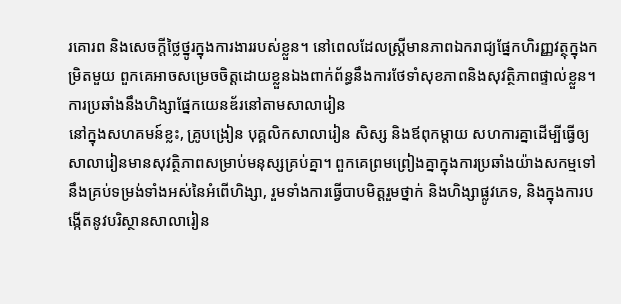រគោរព និងសេចក្តីថ្លៃថ្នូរក្នុងការងាររបស់ខ្លួន។ នៅពេលដែលស្ត្រីមានភាពឯករាជ្យផ្នែកហិរញ្ញវត្ថុក្នុងកម្រិតមួយ ពួកគេអាចសម្រេចចិត្តដោយខ្លួនឯងពាក់ព័ន្ធនឹងការថែទាំសុខភាពនិងសុវត្ថិភាពផ្ទាល់ខ្លួន។
ការប្រឆាំងនឹងហិង្សាផ្នែកយេនឌ័រនៅតាមសាលារៀន
នៅក្នុងសហគមន៍ខ្លះ, គ្រូបង្រៀន បុគ្គលិកសាលារៀន សិស្ស និងឪពុកម្តាយ សហការគ្នាដើម្បីធ្វើឲ្យសាលារៀនមានសុវត្ថិភាពសម្រាប់មនុស្សគ្រប់គ្នា។ ពួកគេព្រមព្រៀងគ្នាក្នុងការប្រឆាំងយ៉ាងសកម្មទៅនឹងគ្រប់ទម្រង់ទាំងអស់នៃអំពើហិង្សា, រួមទាំងការធ្វើបាបមិត្តរួមថ្នាក់ និងហិង្សាផ្លូវភេទ, និងក្នុងការបង្កើតនូវបរិស្ថានសាលារៀន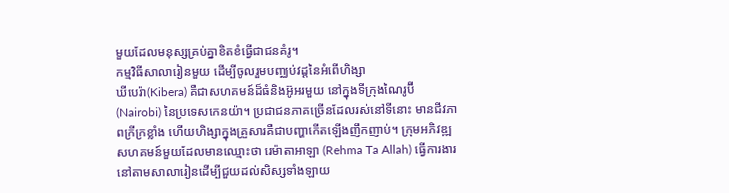មួយដែលមនុស្សគ្រប់គ្នាខិតខំធ្វើជាជនគំរូ។
កម្មវិធីសាលារៀនមួយ ដើម្បីចូលរួមបញ្ឈប់វដ្តនៃអំពើហិង្សា
ឃីបេរ៉ា(Kibera) គឺជាសហគមន៍ដ៏ធំនិងអ៊ូអរមួយ នៅក្នុងទីក្រុងណៃរូប៊ី (Nairobi) នៃប្រទេសកេនយ៉ា។ ប្រជាជនភាគច្រើនដែលរស់នៅទីនោះ មានជីវភាពក្រីក្រខ្លាំង ហើយហិង្សាក្នុងគ្រួសារគឺជាបញ្ហាកើតឡើងញឹកញាប់។ ក្រុមអភិវឌ្ឍសហគមន៍មួយដែលមានឈ្មោះថា រេម៉ាតាអាឡា (Rehma Ta Allah) ធ្វើការងារនៅតាមសាលារៀនដើម្បីជួយដល់សិស្សទាំងឡាយ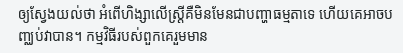ឲ្យស្វែងយល់ថា អំពើហិង្សាលើស្ត្រីគឺមិនមែនជាបញ្ហាធម្មតាទេ ហើយគេអាចបញ្ឈប់វាបាន។ កម្មវិធីរបស់ពួកគេរួមមាន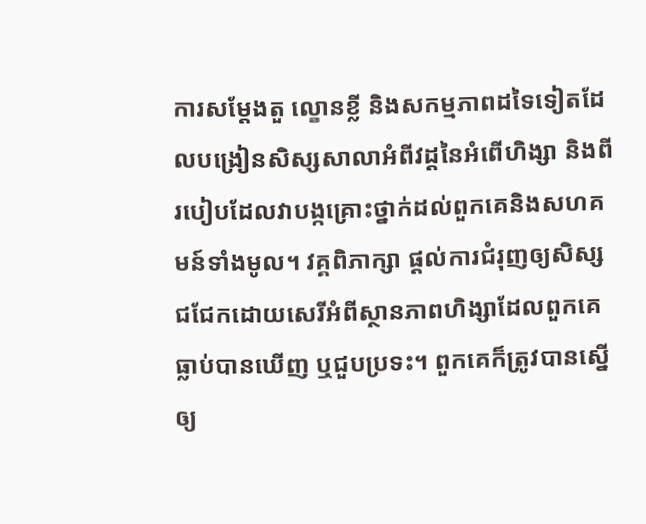ការសម្តែងតួ ល្ខោនខ្លី និងសកម្មភាពដទៃទៀតដែលបង្រៀនសិស្សសាលាអំពីវដ្តនៃអំពើហិង្សា និងពីរបៀបដែលវាបង្កគ្រោះថ្នាក់ដល់ពួកគេនិងសហគមន៍ទាំងមូល។ វគ្គពិភាក្សា ផ្តល់ការជំរុញឲ្យសិស្សជជែកដោយសេរីអំពីស្ថានភាពហិង្សាដែលពួកគេធ្លាប់បានឃើញ ឬជួបប្រទះ។ ពួកគេក៏ត្រូវបានស្នើឲ្យ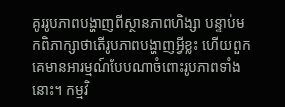គូររូបភាពបង្ហាញពីស្ថានភាពហិង្សា បន្ទាប់មកពិភាក្សាថាតើរូបភាពបង្ហាញអ្វីខ្លះ ហើយពួកគេមានអារម្មណ៍បែបណាចំពោះរូបភាពទាំងនោះ។ កម្មវិ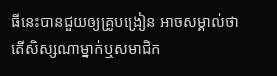ធីនេះបានជួយឲ្យគ្រូបង្រៀន អាចសម្គាល់ថាតើសិស្សណាម្នាក់ឬសមាជិក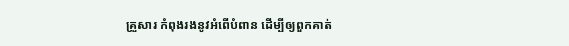គ្រួសារ កំពុងរងនូវអំពើបំពាន ដើម្បីឲ្យពួកគាត់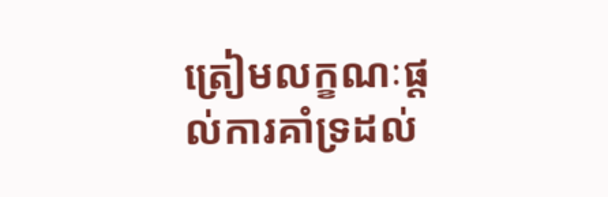ត្រៀមលក្ខណៈផ្តល់ការគាំទ្រដល់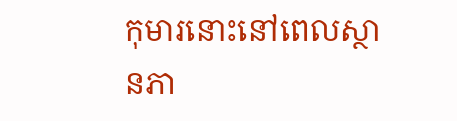កុមារនោះនៅពេលស្ថានភា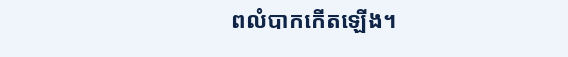ពលំបាកកើតឡើង។